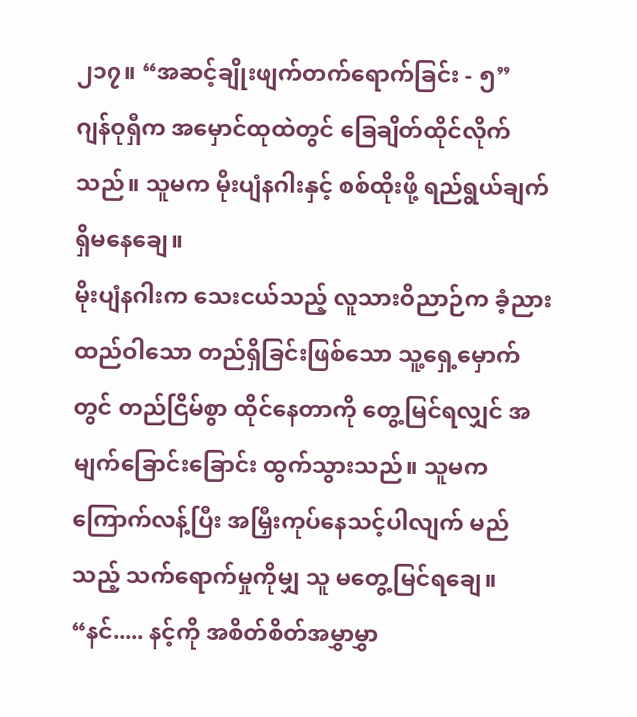၂၁၇။ “အဆင့်ချိုးဖျက်တက်ရောက်ခြင်း - ၅”
ဂျန်ဝုရှီက အမှောင်ထုထဲတွင် ခြေချိတ်ထိုင်လိုက်သည်။ သူမက မိုးပျံနဂါးနှင့် စစ်ထိုးဖို့ ရည်ရွယ်ချက် ရှိမနေချေ။
မိုးပျံနဂါးက သေးငယ်သည့် လူသားဝိညာဉ်က ခံ့ညားထည်ဝါသော တည်ရှိခြင်းဖြစ်သော သူ့ရှေ့မှောက်တွင် တည်ငြိမ်စွာ ထိုင်နေတာကို တွေ့မြင်ရလျှင် အမျက်ခြောင်းခြောင်း ထွက်သွားသည်။ သူမက ကြောက်လန့်ပြီး အမြှီးကုပ်နေသင့်ပါလျက် မည်သည့် သက်ရောက်မှုကိုမျှ သူ မတွေ့မြင်ရချေ။
“နင်..... နင့်ကို အစိတ်စိတ်အမွှာမွှာ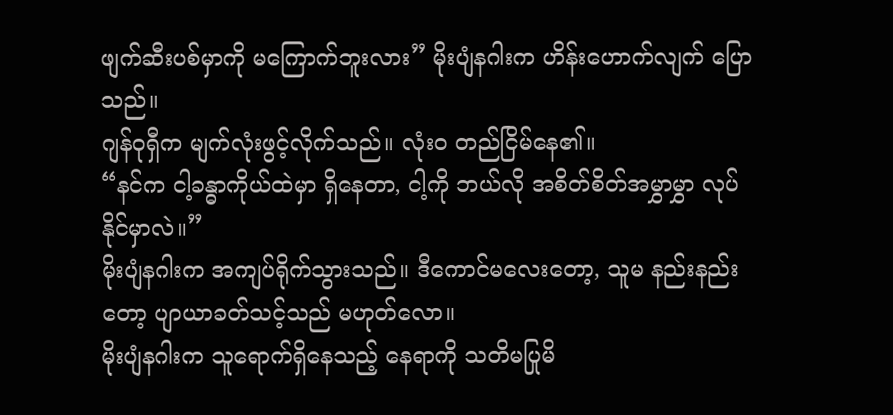ဖျက်ဆီးပစ်မှာကို မကြောက်ဘူးလား” မိုးပျံနဂါးက ဟိန်းဟောက်လျက် ပြောသည်။
ဂျန်ဝုရှီက မျက်လုံးဖွင့်လိုက်သည်။ လုံးဝ တည်ငြိမ်နေ၏။
“နင်က ငါ့ခန္ဓာကိုယ်ထဲမှာ ရှိနေတာ, ငါ့ကို ဘယ်လို အစိတ်စိတ်အမွှာမွှာ လုပ်နိုင်မှာလဲ။”
မိုးပျံနဂါးက အကျပ်ရိုက်သွားသည်။ ဒီကောင်မလေးတော့, သူမ နည်းနည်းတော့ ပျာယာခတ်သင့်သည် မဟုတ်လော။
မိုးပျံနဂါးက သူရောက်ရှိနေသည့် နေရာကို သတိမပြုမိ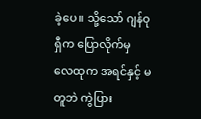ခဲ့ပေ။ သို့သော် ဂျန်ဝုရှီက ပြောလိုက်မှ လေထုက အရင်နှင့် မတူဘဲ ကွဲပြား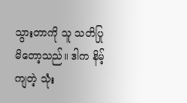သွားတာကို သူ သတိပြုမိတော့သည်။ ဒါက နိမ့်ကျတဲ့ သုံး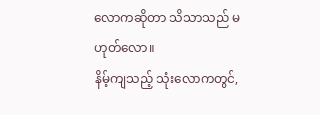လောကဆိုတာ သိသာသည် မဟုတ်လော။
နိမ့်ကျသည့် သုံးလောကတွင်,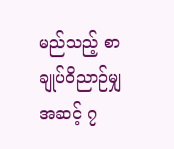မည်သည့် စာချုပ်ဝိညာဉ်မျှ အဆင့် ၇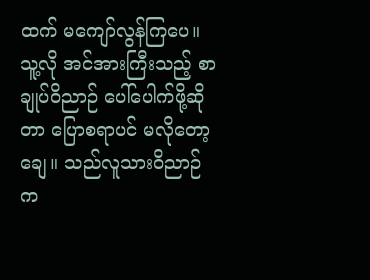ထက် မကျော်လွန်ကြပေ။ သူ့လို အင်အားကြီးသည့် စာချုပ်ဝိညာဉ် ပေါ်ပေါက်ဖို့ဆိုတာ ပြောစရာပင် မလိုတော့ချေ။ သည်လူသားဝိညာဉ်က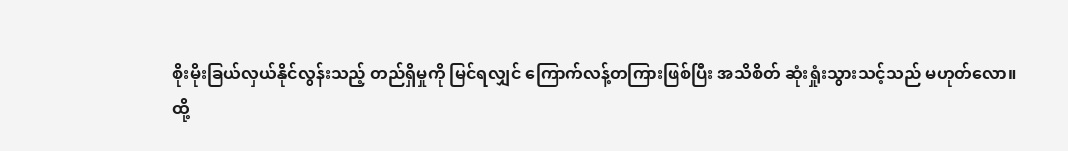စိုးမိုးခြယ်လှယ်နိုင်လွန်းသည့် တည်ရှိမှုကို မြင်ရလျှင် ကြောက်လန့်တကြားဖြစ်ပြီး အသိစိတ် ဆုံးရှုံးသွားသင့်သည် မဟုတ်လော။
ထို့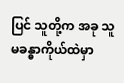ပြင် သူတို့က အခု သူမခန္ဓာကိုယ်ထဲမှာ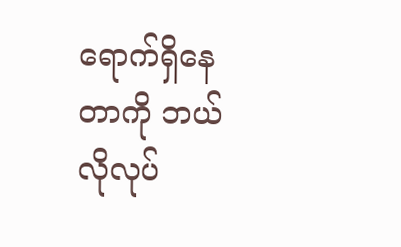ရောက်ရှိနေတာကို ဘယ်လိုလုပ်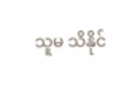သူမ သိနိုင်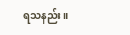ရသနည်း။